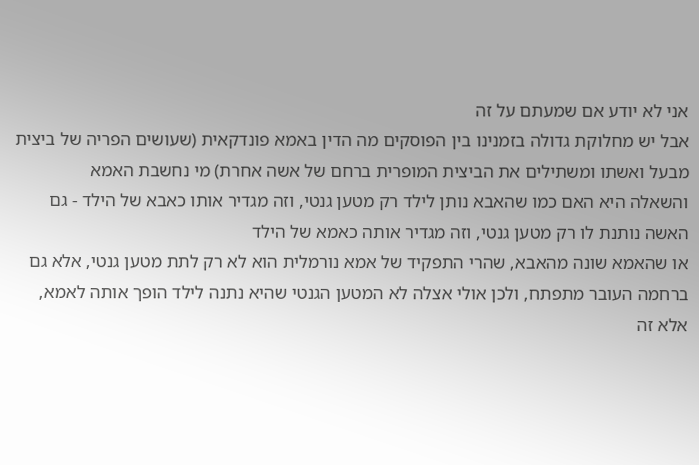אני לא יודע אם שמעתם על זה
אבל יש מחלוקת גדולה בזמנינו בין הפוסקים מה הדין באמא פונדקאית (שעושים הפריה של ביצית מבעל ואשתו ומשתילים את הביצית המופרית ברחם של אשה אחרת) מי נחשבת האמא
והשאלה היא האם כמו שהאבא נותן לילד רק מטען גנטי, וזה מגדיר אותו כאבא של הילד - גם האשה נותנת לו רק מטען גנטי, וזה מגדיר אותה כאמא של הילד
או שהאמא שונה מהאבא, שהרי התפקיד של אמא נורמלית הוא לא רק לתת מטען גנטי, אלא גם ברחמה העובר מתפתח, ולכן אולי אצלה לא המטען הגנטי שהיא נתנה לילד הופך אותה לאמא, אלא זה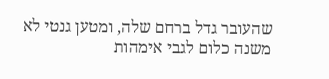שהעובר גדל ברחם שלה, ומטען גנטי לא משנה כלום לגבי אימהות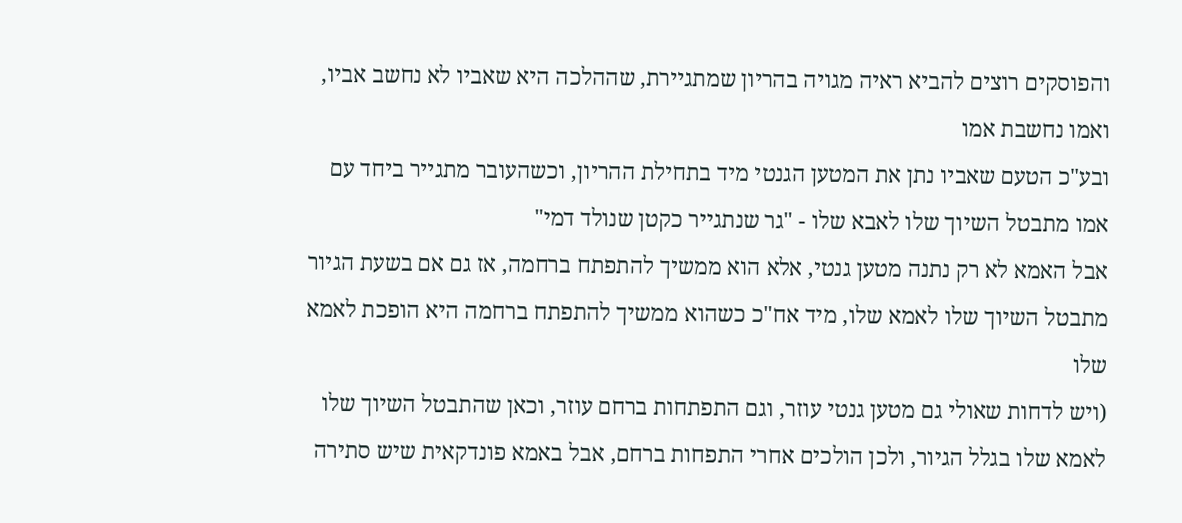והפוסקים רוצים להביא ראיה מגויה בהריון שמתגיירת, שההלכה היא שאביו לא נחשב אביו, ואמו נחשבת אמו
ובע"כ הטעם שאביו נתן את המטען הגנטי מיד בתחילת ההריון, וכשהעובר מתגייר ביחד עם אמו מתבטל השיוך שלו לאבא שלו - "גר שנתגייר כקטן שנולד דמי"
אבל האמא לא רק נתנה מטען גנטי, אלא הוא ממשיך להתפתח ברחמה, אז גם אם בשעת הגיור מתבטל השיוך שלו לאמא שלו, מיד אח"כ כשהוא ממשיך להתפתח ברחמה היא הופכת לאמא שלו
(ויש לדחות שאולי גם מטען גנטי עוזר, וגם התפתחות ברחם עוזר, וכאן שהתבטל השיוך שלו לאמא שלו בגלל הגיור, ולכן הולכים אחרי התפחות ברחם, אבל באמא פונדקאית שיש סתירה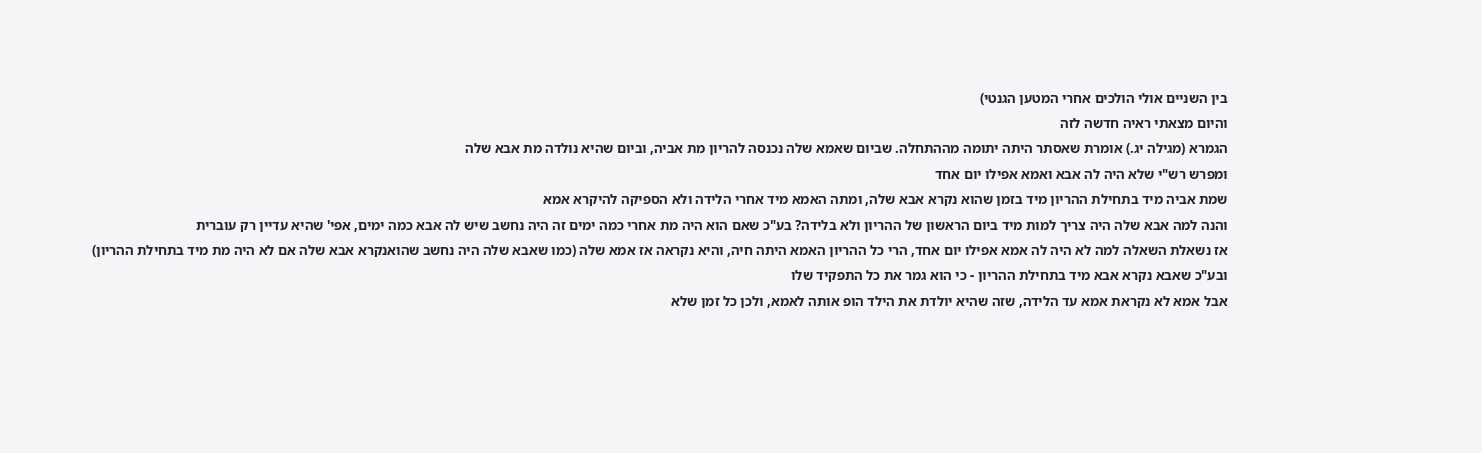בין השניים אולי הולכים אחרי המטען הגנטי)
והיום מצאתי ראיה חדשה לזה
הגמרא (מגילה יג.) אומרת שאסתר היתה יתומה מההתחלה. שביום שאמא שלה נכנסה להריון מת אביה, וביום שהיא נולדה מת אבא שלה
ומפרש רש"י שלא היה לה אבא ואמא אפילו יום אחד
שמת אביה מיד בתחילת ההריון מיד בזמן שהוא נקרא אבא שלה, ומתה האמא מיד אחרי הלידה ולא הספיקה להיקרא אמא
והנה למה אבא שלה היה צריך למות מיד ביום הראשון של ההריון ולא בלידה? בע"כ שאם הוא היה מת אחרי כמה ימים זה היה נחשב שיש לה אבא כמה ימים, אפי' שהיא עדיין רק עוברית
אז נשאלת השאלה למה לא היה לה אמא אפילו יום אחד, הרי כל ההריון האמא היתה חיה, והיא נקראה אז אמא שלה (כמו שאבא שלה היה נחשב שהואנקרא אבא שלה אם לא היה מת מיד בתחילת ההריון)
ובע"כ שאבא נקרא אבא מיד בתחילת ההריון - כי הוא גמר את כל התפקיד שלו
אבל אמא לא נקראת אמא עד הלידה, שזה שהיא יולדת את הילד הופ אותה לאמא, ולכן כל זמן שלא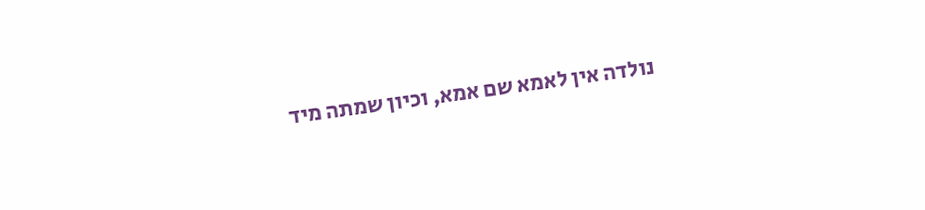נולדה אין לאמא שם אמא, וכיון שמתה מיד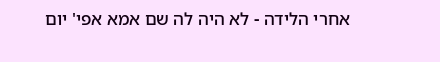אחרי הלידה - לא היה לה שם אמא אפי' יום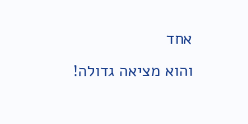אחד
והוא מציאה גדולה!